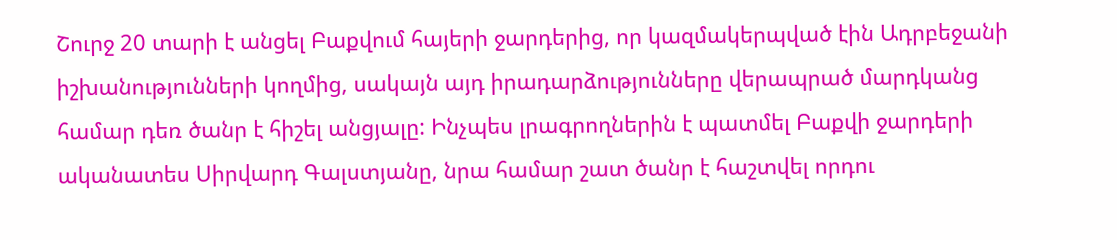Շուրջ 20 տարի է անցել Բաքվում հայերի ջարդերից, որ կազմակերպված էին Ադրբեջանի իշխանությունների կողմից, սակայն այդ իրադարձությունները վերապրած մարդկանց համար դեռ ծանր է հիշել անցյալը: Ինչպես լրագրողներին է պատմել Բաքվի ջարդերի ականատես Սիրվարդ Գալստյանը, նրա համար շատ ծանր է հաշտվել որդու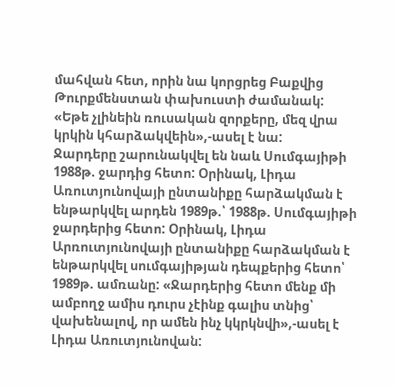մահվան հետ, որին նա կորցրեց Բաքվից Թուրքմենստան փախուստի ժամանակ:
«Եթե չլինեին ռուսական զորքերը, մեզ վրա կրկին կհարձակվեին»,-ասել է նա:
Ջարդերը շարունակվել են նաև Սումգայիթի 1988թ. ջարդից հետո: Օրինակ, Լիդա Առուտյունովայի ընտանիքը հարձակման է ենթարկվել արդեն 1989թ.՝ 1988թ. Սումգայիթի ջարդերից հետո: Օրինակ, Լիդա Արռուտյունովայի ընտանիքը հարձակման է ենթարկվել սումգայիթյան դեպքերից հետո՝ 1989թ. ամռանը: «Ջարդերից հետո մենք մի ամբողջ ամիս դուրս չէինք գալիս տնից՝ վախենալով, որ ամեն ինչ կկրկնվի»,-ասել է Լիդա Առուտյունովան: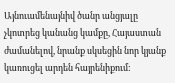Այնուամենայնիվ ծանր անցյալը չկոտրեց կանանց կամքը, Հայաստան ժամանելով, նրանք սկսեցին նոր կյանք կառուցել արդեն հայրենիքում: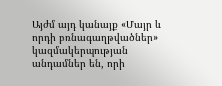Այժմ այդ կանայք «Մայր և որդի բռնագաղթվածներ» կազմակերպության անդամներ են, որի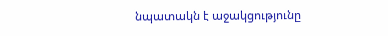նպատակն է աջակցությունը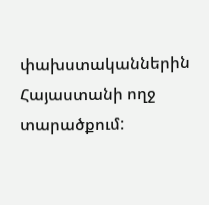փախստականներին Հայաստանի ողջ տարածքում: